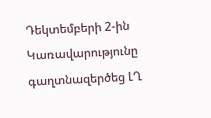Դեկտեմբերի 2-ին Կառավարությունը գաղտնազերծեց ԼՂ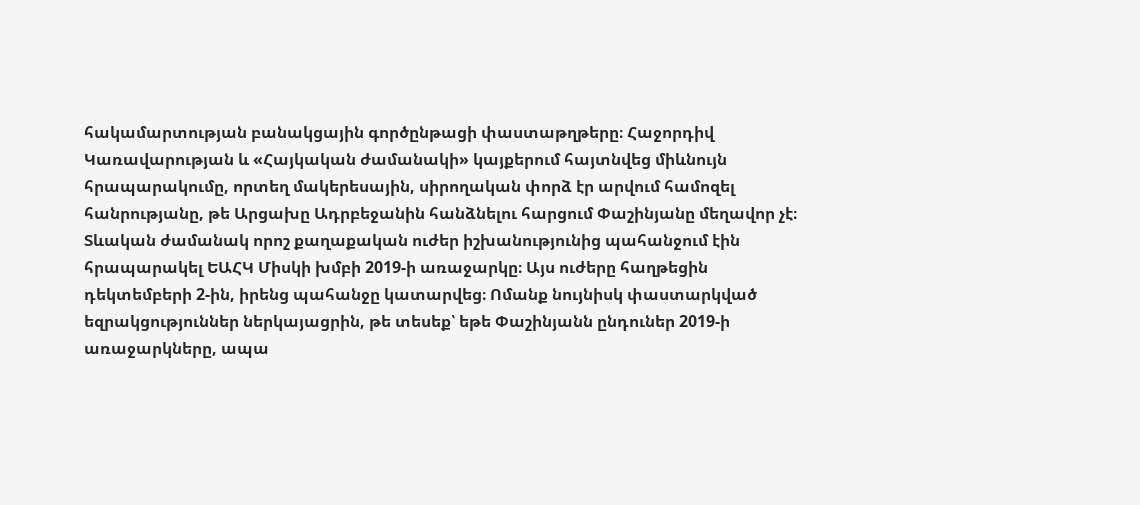հակամարտության բանակցային գործընթացի փաստաթղթերը։ Հաջորդիվ Կառավարության և «Հայկական ժամանակի» կայքերում հայտնվեց միևնույն հրապարակումը, որտեղ մակերեսային, սիրողական փորձ էր արվում համոզել հանրությանը, թե Արցախը Ադրբեջանին հանձնելու հարցում Փաշինյանը մեղավոր չէ։
Տևական ժամանակ որոշ քաղաքական ուժեր իշխանությունից պահանջում էին հրապարակել ԵԱՀԿ Միսկի խմբի 2019-ի առաջարկը։ Այս ուժերը հաղթեցին դեկտեմբերի 2-ին, իրենց պահանջը կատարվեց։ Ոմանք նույնիսկ փաստարկված եզրակցություններ ներկայացրին, թե տեսեք՝ եթե Փաշինյանն ընդուներ 2019-ի առաջարկները, ապա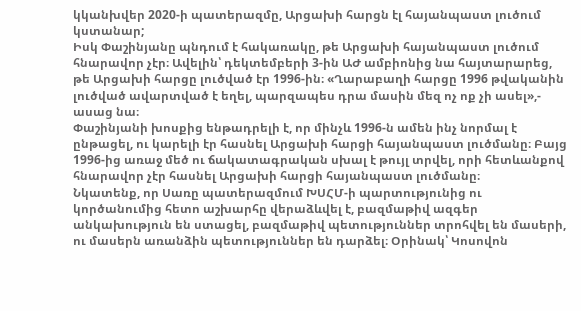կկանխվեր 2020-ի պատերազմը, Արցախի հարցն էլ հայանպաստ լուծում կստանար;
Իսկ Փաշինյանը պնդում է հակառակը, թե Արցախի հայանպաստ լուծում հնարավոր չէր։ Ավելին՝ դեկտեմբերի 3-ին ԱԺ ամբիոնից նա հայտարարեց, թե Արցախի հարցը լուծված էր 1996-ին։ «Ղարաբաղի հարցը 1996 թվականին լուծված ավարտված է եղել, պարզապես դրա մասին մեզ ոչ ոք չի ասել»,- ասաց նա։
Փաշինյանի խոսքից ենթադրելի է, որ մինչև 1996-ն ամեն ինչ նորմալ է ընթացել, ու կարելի էր հասնել Արցախի հարցի հայանպաստ լուծմանը։ Բայց 1996-ից առաջ մեծ ու ճակատագրական սխալ է թույլ տրվել, որի հետևանքով հնարավոր չէր հասնել Արցախի հարցի հայանպաստ լուծմանը։
Նկատենք, որ Սառը պատերազմում ԽՍՀՄ-ի պարտությունից ու կործանումից հետո աշխարհը վերաձևվել է, բազմաթիվ ազգեր անկախություն են ստացել, բազմաթիվ պետություններ տրոհվել են մասերի, ու մասերն առանձին պետություններ են դարձել։ Օրինակ՝ Կոսովոն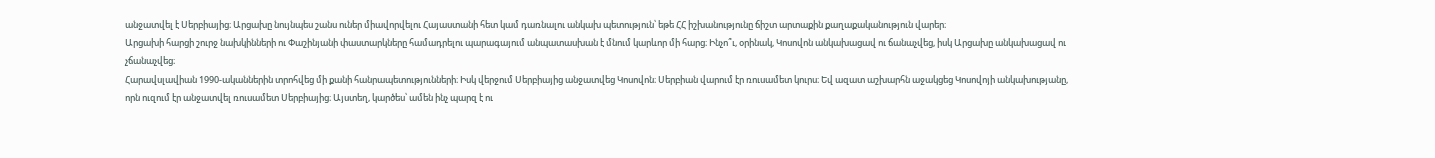անջատվել է Սերբիայից։ Արցախը նույնպես շանս ուներ միավորվելու Հայաստանի հետ կամ դառնալու անկախ պետություն՝ եթե ՀՀ իշխանությունը ճիշտ արտաքին քաղաքականություն վարեր։
Արցախի հարցի շուրջ նախկինների ու Փաշինյանի փաստարկները համադրելու պարագայում անպատասխան է մնում կարևոր մի հարց։ Ինչո՞ւ, օրինակ, Կոսովոն անկախացավ ու ճանաչվեց, իսկ Արցախը անկախացավ ու չճանաչվեց։
Հարավսլավիան 1990-ականներին տրոհվեց մի քանի հանրապետությունների։ Իսկ վերջում Սերբիայից անջատվեց Կոսովոն։ Սերբիան վարում էր ռուսամետ կուրս։ Եվ ազատ աշխարհն աջակցեց Կոսովոյի անկախությանը, որն ուզում էր անջատվել ռուսամետ Սերբիայից։ Այստեղ, կարծես՝ ամեն ինչ պարզ է ու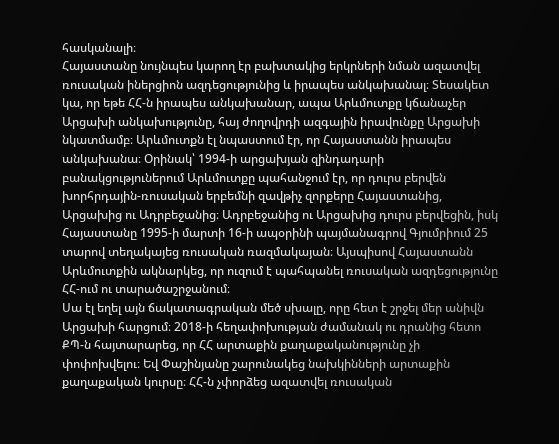հասկանալի։
Հայաստանը նույնպես կարող էր բախտակից երկրների նման ազատվել ռուսական իներցիոն ազդեցությունից և իրապես անկախանալ։ Տեսակետ կա, որ եթե ՀՀ-ն իրապես անկախանար, ապա Արևմուտքը կճանաչեր Արցախի անկախությունը, հայ ժողովրդի ազգային իրավունքը Արցախի նկատմամբ։ Արևմուտքն էլ նպաստում էր, որ Հայաստանն իրապես անկախանա։ Օրինակ՝ 1994-ի արցախյան զինդադարի բանակցություներում Արևմուտքը պահանջում էր, որ դուրս բերվեն խորհրդային-ռուսական երբեմնի զավթիչ զորքերը Հայաստանից, Արցախից ու Ադրբեջանից։ Ադրբեջանից ու Արցախից դուրս բերվեցին, իսկ Հայաստանը 1995-ի մարտի 16-ի ապօրինի պայմանագրով Գյումրիում 25 տարով տեղակայեց ռուսական ռազմակայան։ Այսպիսով Հայաստանն Արևմուտքին ակնարկեց, որ ուզում է պահպանել ռուսական ազդեցությունը ՀՀ-ում ու տարածաշրջանում։
Սա էլ եղել այն ճակատագրական մեծ սխալը, որը հետ է շրջել մեր անիվն Արցախի հարցում։ 2018-ի հեղափոխության ժամանակ ու դրանից հետո ՔՊ-ն հայտարարեց, որ ՀՀ արտաքին քաղաքականությունը չի փոփոխվելու։ Եվ Փաշինյանը շարունակեց նախկինների արտաքին քաղաքական կուրսը։ ՀՀ-ն չփորձեց ազատվել ռուսական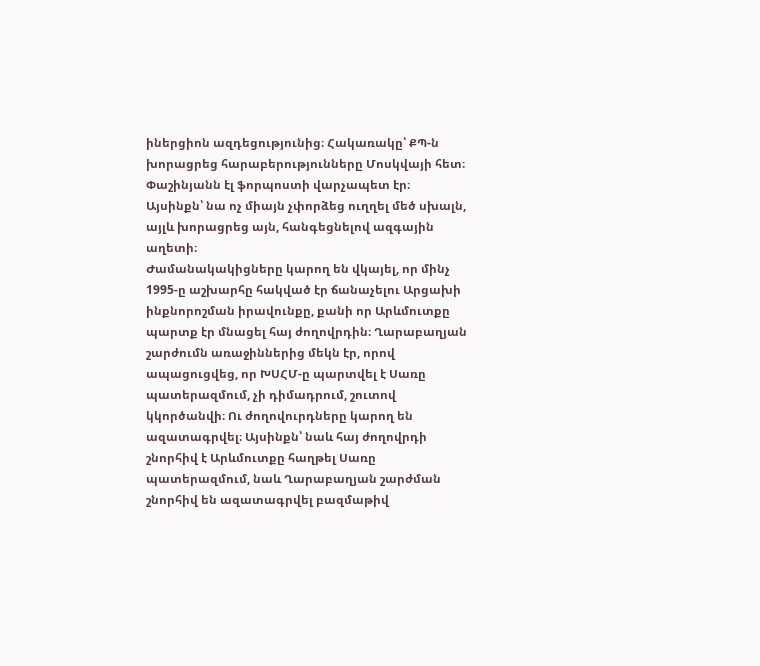իներցիոն ազդեցությունից։ Հակառակը՝ ՔՊ-ն խորացրեց հարաբերությունները Մոսկվայի հետ։ Փաշինյանն էլ ֆորպոստի վարչապետ էր։ Այսինքն՝ նա ոչ միայն չփորձեց ուղղել մեծ սխալն, այլև խորացրեց այն, հանգեցնելով ազգային աղետի։
Ժամանակակիցները կարող են վկայել, որ մինչ 1995-ը աշխարհը հակված էր ճանաչելու Արցախի ինքնորոշման իրավունքը, քանի որ Արևմուտքը պարտք էր մնացել հայ ժողովրդին։ Ղարաբաղյան շարժումն առաջիններից մեկն էր, որով ապացուցվեց, որ ԽՍՀՄ-ը պարտվել է Սառը պատերազմում, չի դիմադրում, շուտով կկործանվի։ Ու ժողովուրդները կարող են ազատագրվել։ Այսինքն՝ նաև հայ ժողովրդի շնորհիվ է Արևմուտքը հաղթել Սառը պատերազմում, նաև Ղարաբաղյան շարժման շնորհիվ են ազատագրվել բազմաթիվ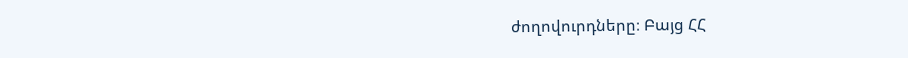ժողովուրդները։ Բայց ՀՀ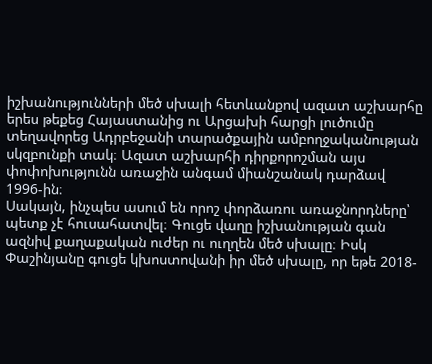իշխանությունների մեծ սխալի հետևանքով ազատ աշխարհը երես թեքեց Հայաստանից ու Արցախի հարցի լուծումը տեղավորեց Ադրբեջանի տարածքային ամբողջականության սկզբունքի տակ։ Ազատ աշխարհի դիրքորոշման այս փոփոխությունն առաջին անգամ միանշանակ դարձավ 1996-ին։
Սակայն, ինչպես ասում են որոշ փորձառու առաջնորդները՝ պետք չէ հուսահատվել։ Գուցե վաղը իշխանության գան ազնիվ քաղաքական ուժեր ու ուղղեն մեծ սխալը։ Իսկ Փաշինյանը գուցե կխոստովանի իր մեծ սխալը, որ եթե 2018-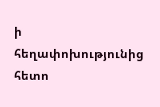ի հեղափոխությունից հետո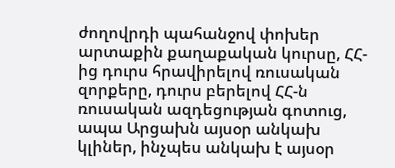ժողովրդի պահանջով փոխեր արտաքին քաղաքական կուրսը, ՀՀ-ից դուրս հրավիրելով ռուսական զորքերը, դուրս բերելով ՀՀ-ն ռուսական ազդեցության գոտուց, ապա Արցախն այսօր անկախ կլիներ, ինչպես անկախ է այսօր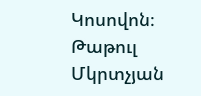Կոսովոն։
Թաթուլ Մկրտչյան